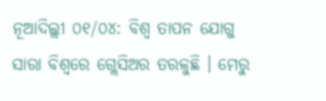ନୂଆଦିଲ୍ଲୀ ୦୧/୦୪: ବିଶ୍ୱ ତାପନ ଯୋଗୁ ସାରା ବିଶ୍ୱରେ ଗ୍ଲେସିଅର ତରଳୁଛି । ମେରୁ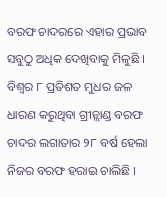ବରଫ ଚାଦରରେ ଏହାର ପ୍ରଭାବ ସବୁଠୁ ଅଧିକ ଦେଖିବାକୁ ମିଳୁଛି । ବିଶ୍ୱର ୮ ପ୍ରତିଶତ ମୁଧର ଜଳ ଧାରଣ କରୁଥିବା ଗ୍ରୀନ୍ଲାଣ୍ଡ ବରଫ ଚାଦର ଲଗାତାର ୨୮ ବର୍ଷ ହେଲା ନିଜର ବରଫ ହରାଇ ଚାଲିଛି ।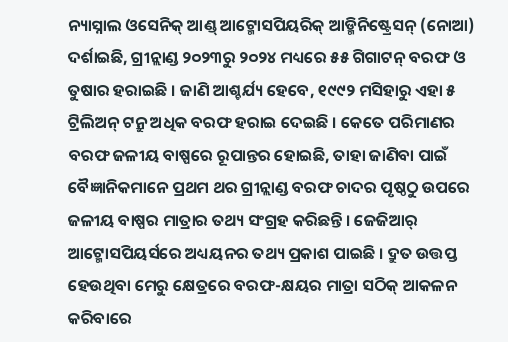ନ୍ୟାସ୍ନାଲ ଓସେନିକ୍ ଆଣ୍ଡ୍ ଆଟ୍ମୋସପିୟରିକ୍ ଆଡ୍ମିନିଷ୍ଟ୍ରେସନ୍ (ନୋଆ) ଦର୍ଶାଇଛି, ଗ୍ରୀନ୍ଲାଣ୍ଡ ୨୦୨୩ରୁ ୨୦୨୪ ମଧ୍ୟରେ ୫୫ ଗିଗାଟନ୍ ବରଫ ଓ ତୁଷାର ହରାଇଛି । ଜାଣି ଆଶ୍ଚର୍ଯ୍ୟ ହେବେ, ୧୯୯୨ ମସିହାରୁ ଏହା ୫ ଟ୍ରିଲିଅନ୍ ଟନ୍ରୁ ଅଧିକ ବରଫ ହରାଇ ଦେଇଛି । କେତେ ପରିମାଣର ବରଫ ଜଳୀୟ ବାଷ୍ପରେ ରୂପାନ୍ତର ହୋଇଛି, ତାହା ଜାଣିବା ପାଇଁ ବୈଜ୍ଞାନିକମାନେ ପ୍ରଥମ ଥର ଗ୍ରୀନ୍ଲାଣ୍ଡ ବରଫ ଚାଦର ପୃଷ୍ଠଠୁ ଉପରେ ଜଳୀୟ ବାଷ୍ପର ମାତ୍ରାର ତଥ୍ୟ ସଂଗ୍ରହ କରିଛନ୍ତି । ଜେଜିଆର୍ ଆଟ୍ମୋସପିୟର୍ସରେ ଅଧ୍ୟୟନର ତଥ୍ୟ ପ୍ରକାଶ ପାଇଛି । ଦ୍ରୁତ ଉତ୍ତପ୍ତ ହେଉଥିବା ମେରୁ କ୍ଷେତ୍ରରେ ବରଫ-କ୍ଷୟର ମାତ୍ରା ସଠିକ୍ ଆକଳନ କରିବାରେ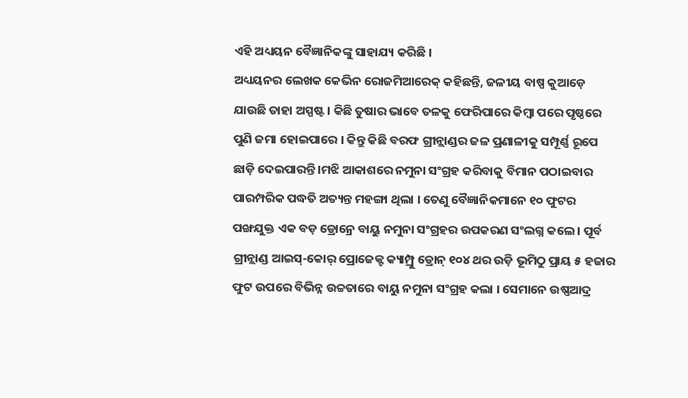ଏହି ଅଧ୍ୟୟନ ବୈଜ୍ଞାନିକଙ୍କୁ ସାହାଯ୍ୟ କରିଛି ।
ଅଧ୍ୟୟନର ଲେଖକ କେଭିନ ରୋଜମିଆରେକ୍ କହିଛନ୍ତି, ଜଳୀୟ ବାଷ୍ପ କୁଆଡ଼େ ଯାଉଛି ତାହା ଅସ୍ପଷ୍ଟ । କିଛି ତୁଷାର ଭାବେ ତଳକୁ ଫେରିପାରେ କିମ୍ବା ପରେ ପୃଷ୍ଠରେ ପୁଣି ଜମା ହୋଇପାରେ । କିନ୍ତୁ କିଛି ବରଫ ଗ୍ରୀନ୍ଲାଣ୍ଡର ଜଳ ପ୍ରଣାଳୀକୁ ସମ୍ପୂର୍ଣ୍ଣ ରୂପେ ଛାଡ଼ି ଦେଇପାରନ୍ତି ।ମଝି ଆକାଶରେ ନମୁନା ସଂଗ୍ରହ କରିବାକୁ ବିମାନ ପଠାଇବାର ପାରମ୍ପରିକ ପଦ୍ଧତି ଅତ୍ୟନ୍ତ ମହଙ୍ଗା ଥିଲା । ତେଣୁ ବୈଜ୍ଞାନିକମାନେ ୧୦ ଫୁଟର ପଙ୍ଖଯୁକ୍ତ ଏକ ବଡ଼ ଡ୍ରୋନ୍ରେ ବାୟୁ ନମୁନା ସଂଗ୍ରହର ଉପକରଣ ସଂଲଗ୍ନ କଲେ । ପୂର୍ବ ଗ୍ରୀନ୍ଲାଣ୍ଡ ଆଇସ୍-କୋର୍ ପ୍ରୋଜେକ୍ଟ କ୍ୟାମ୍ପ୍ରୁ ଡ୍ରୋନ୍ ୧୦୪ ଥର ଉଡ଼ି ଭୂମିଠୁ ପ୍ରାୟ ୫ ହଜାର ଫୁଟ ଉପରେ ବିଭିନ୍ନ ଉଚ୍ଚତାରେ ବାୟୁ ନମୁନା ସଂଗ୍ରହ କଲା । ସେମାନେ ଉଷ୍ଣଆଦ୍ର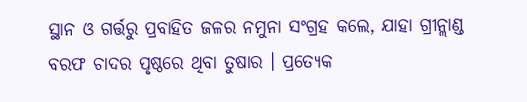ସ୍ଥାନ ଓ ଗର୍ତ୍ତରୁ ପ୍ରବାହିତ ଜଳର ନମୁନା ସଂଗ୍ରହ କଲେ, ଯାହା ଗ୍ରୀନ୍ଲାଣ୍ଡ ବରଫ ଚାଦର ପୃଷ୍ଠରେ ଥିବା ତୁଷାର । ପ୍ରତ୍ୟେକ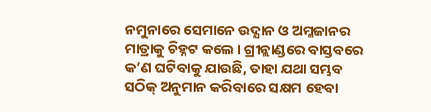ନମୁନାରେ ସେମାନେ ଉଦ୍ଯାନ ଓ ଅମ୍ଳଜାନର ମାତ୍ରାକୁ ଚିହ୍ନଟ କଲେ । ଗ୍ରୀନ୍ଲାଣ୍ଡରେ ବାସ୍ତବରେ କ’ଣ ଘଟିବାକୁ ଯାଉଛି, ତାହା ଯଥା ସମ୍ଭବ ସଠିକ୍ ଅନୁମାନ କରିବାରେ ସକ୍ଷମ ହେବା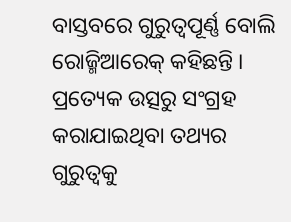ବାସ୍ତବରେ ଗୁରୁତ୍ୱପୂର୍ଣ୍ଣ ବୋଲି ରୋଜ୍ମିଆରେକ୍ କହିଛନ୍ତି । ପ୍ରତ୍ୟେକ ଉତ୍ସରୁ ସଂଗ୍ରହ କରାଯାଇଥିବା ତଥ୍ୟର ଗୁରୁତ୍ୱକୁ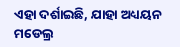ଏହା ଦର୍ଶାଇଛି, ଯାହା ଅଧ୍ୟୟନ ମଡେଲ୍ର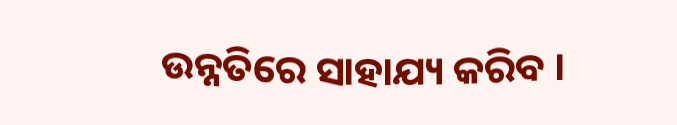ଉନ୍ନତିରେ ସାହାଯ୍ୟ କରିବ ।